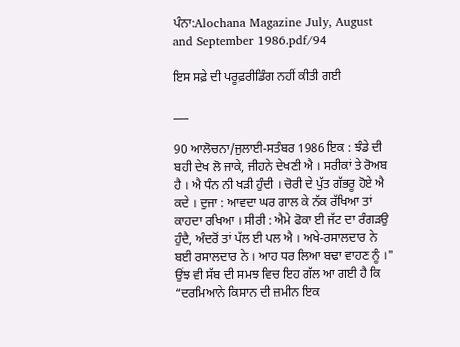ਪੰਨਾ:Alochana Magazine July, August and September 1986.pdf/94

ਇਸ ਸਫ਼ੇ ਦੀ ਪਰੂਫ਼ਰੀਡਿੰਗ ਨਹੀਂ ਕੀਤੀ ਗਈ

___

90 ਆਲੋਚਨਾ/ਜੁਲਾਈ-ਸਤੰਬਰ 1986 ਇਕ : ਝੰਡੇ ਦੀ ਬਹੀ ਦੇਖ ਲੋ ਜਾਕੇ, ਜੀਹਨੇ ਦੇਖਣੀ ਐ । ਸਰੀਕਾਂ ਤੇ ਰੋਅਬ ਹੈ । ਐ ਧੰਨ ਨੀ ਖੜੀ ਹੁੰਦੀ । ਚੋਰੀ ਦੇ ਪੁੱਤ ਗੱਭਰੂ ਹੋਏ ਐ ਕਦੇ । ਦੁਜਾ : ਆਵਦਾ ਘਰ ਗਾਲ ਕੇ ਨੱਕ ਰੱਖਿਆ ਤਾਂ ਕਾਹਦਾ ਰਖਿਆ । ਸੀਰੀ : ਐਮੇ ਫੋਕਾ ਈ ਜੱਟ ਦਾ ਰੰਗੜਉ ਹੁੰਦੈ, ਅੰਦਰੋਂ ਤਾਂ ਪੱਲ ਈ ਪਲ ਐ । ਅਖੇ-ਰਸਾਲਦਾਰ ਨੇ ਬਈ ਰਸਾਲਦਾਰ ਨੇ । ਆਹ ਧਰ ਲਿਆ ਬਢਾ ਵਾਹਣ ਨੂੰ ।" ਉਂਝ ਵੀ ਸੱਬ ਦੀ ਸਮਝ ਵਿਚ ਇਹ ਗੱਲ ਆ ਗਈ ਹੈ ਕਿ “ਦਰਮਿਆਨੇ ਕਿਸਾਨ ਦੀ ਜ਼ਮੀਨ ਇਕ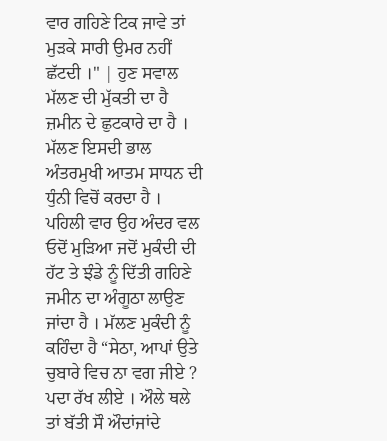ਵਾਰ ਗਹਿਣੇ ਟਿਕ ਜਾਵੇ ਤਾਂ ਮੁੜਕੇ ਸਾਰੀ ਉਮਰ ਨਹੀਂ ਛੱਟਦੀ ।" | ਹੁਣ ਸਵਾਲ ਮੱਲਣ ਦੀ ਮੁੱਕਤੀ ਦਾ ਹੈ ਜ਼ਮੀਨ ਦੇ ਛੁਟਕਾਰੇ ਦਾ ਹੈ । ਮੱਲਣ ਇਸਦੀ ਭਾਲ ਅੰਤਰਮੁਖੀ ਆਤਮ ਸਾਧਨ ਦੀ ਧੁੰਨੀ ਵਿਚੋਂ ਕਰਦਾ ਹੈ । ਪਹਿਲੀ ਵਾਰ ਉਹ ਅੰਦਰ ਵਲ ਓਦੋਂ ਮੁੜਿਆ ਜਦੋਂ ਮੁਕੰਦੀ ਦੀ ਹੱਟ ਤੇ ਝੰਡੇ ਨੂੰ ਦਿੱਤੀ ਗਹਿਣੇ ਜਮੀਨ ਦਾ ਅੰਗੂਠਾ ਲਾਉਣ ਜਾਂਦਾ ਹੈ । ਮੱਲਣ ਮੁਕੰਦੀ ਨੂੰ ਕਹਿੰਦਾ ਹੈ “ਸੇਠਾ, ਆਪਾਂ ਉਤੇ ਚੁਬਾਰੇ ਵਿਚ ਨਾ ਵਗ ਜੀਏ ? ਪਦਾ ਰੱਖ ਲੀਏ । ਔਲੇ ਥਲੇ ਤਾਂ ਬੱਤੀ ਸੌ ਔਦਾਂਜਾਂਦੇ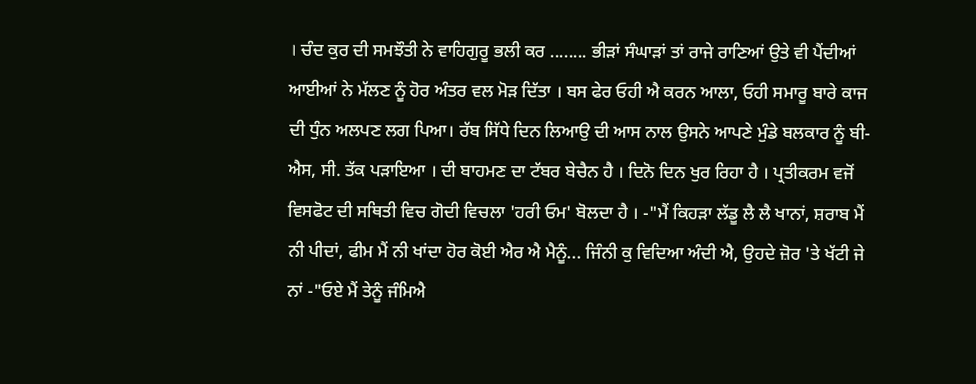। ਚੰਦ ਕੁਰ ਦੀ ਸਮਝੌਤੀ ਨੇ ਵਾਹਿਗੁਰੂ ਭਲੀ ਕਰ ........ ਭੀੜਾਂ ਸੰਘਾੜਾਂ ਤਾਂ ਰਾਜੇ ਰਾਣਿਆਂ ਉਤੇ ਵੀ ਪੈਂਦੀਆਂ ਆਈਆਂ ਨੇ ਮੱਲਣ ਨੂੰ ਹੋਰ ਅੰਤਰ ਵਲ ਮੋੜ ਦਿੱਤਾ । ਬਸ ਫੇਰ ਓਹੀ ਐ ਕਰਨ ਆਲਾ, ਓਹੀ ਸਮਾਰੂ ਬਾਰੇ ਕਾਜ ਦੀ ਧੁੰਨ ਅਲਪਣ ਲਗ ਪਿਆ। ਰੱਬ ਸਿੱਧੇ ਦਿਨ ਲਿਆਉ ਦੀ ਆਸ ਨਾਲ ਉਸਨੇ ਆਪਣੇ ਮੁੰਡੇ ਬਲਕਾਰ ਨੂੰ ਬੀ-ਐਸ, ਸੀ. ਤੱਕ ਪੜਾਇਆ । ਦੀ ਬਾਹਮਣ ਦਾ ਟੱਬਰ ਬੇਚੈਨ ਹੈ । ਦਿਨੋ ਦਿਨ ਖੁਰ ਰਿਹਾ ਹੈ । ਪ੍ਰਤੀਕਰਮ ਵਜੋਂ ਵਿਸਫੋਟ ਦੀ ਸਥਿਤੀ ਵਿਚ ਗੋਦੀ ਵਿਚਲਾ 'ਹਰੀ ਓਮ' ਬੋਲਦਾ ਹੈ । -"ਮੈਂ ਕਿਹੜਾ ਲੱਡੂ ਲੈ ਲੈ ਖਾਨਾਂ, ਸ਼ਰਾਬ ਮੈਂ ਨੀ ਪੀਦਾਂ, ਫੀਮ ਮੈਂ ਨੀ ਖਾਂਦਾ ਹੋਰ ਕੋਈ ਐਰ ਐ ਮੈਨੂੰ... ਜਿੰਨੀ ਕੁ ਵਿਦਿਆ ਅੰਦੀ ਐ, ਉਹਦੇ ਜ਼ੋਰ 'ਤੇ ਖੱਟੀ ਜੇ ਨਾਂ -"ਓਏ ਮੈਂ ਤੇਨੂੰ ਜੰਮਿਐ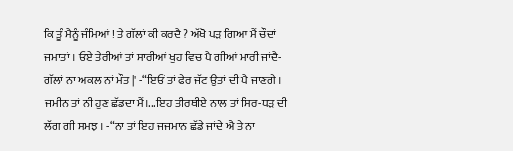ਕਿ ਤੂੰ ਮੈਨੂੰ ਜੰਮਿਆਂ ! ਤੇ ਗੱਲਾਂ ਕੀ ਕਰਦੈ ? ਅੱਖੋ ਪੜ ਗਿਆ ਮੈਂ ਚੌਦਾਂ ਜਮਾਤਾਂ । ਓਏ ਤੇਰੀਆਂ ਤਾਂ ਸਾਰੀਆਂ ਖੁਹ ਵਿਚ ਪੈ ਗੀਆਂ ਮਾਰੀ ਜਾਂਦੈ-ਗੱਲਾਂ ਨਾ ਅਕਲ ਨਾਂ ਮੌਤ |' -“ਇਓਂ ਤਾਂ ਫੇਰ ਜੱਟ ਉਤਾਂ ਦੀ ਪੈ ਜਾਣਗੇ । ਜਮੀਨ ਤਾਂ ਨੀ ਹੁਣ ਛੱਡਦਾ ਮੈਂ।...ਇਹ ਤੀਰਥੀਏ ਨਾਲ ਤਾਂ ਸਿਰ-ਧੜ ਦੀ ਲੱਗ ਗੀ ਸਮਝ । -“ਨਾ ਤਾਂ ਇਹ ਜਜਮਾਨ ਛੱਡੇ ਜਾਂਦੇ ਐ ਤੇ ਨਾ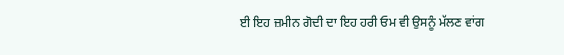ਈ ਇਹ ਜ਼ਮੀਨ ਗੋਦੀ ਦਾ ਇਹ ਹਰੀ ਓਮ ਵੀ ਉਸਨੂੰ ਮੱਲਣ ਵਾਂਗ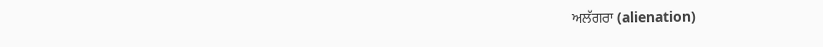ਅਲੱਗਰਾ (alienation)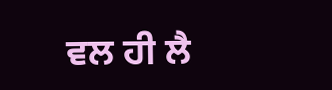ਵਲ ਹੀ ਲੈ